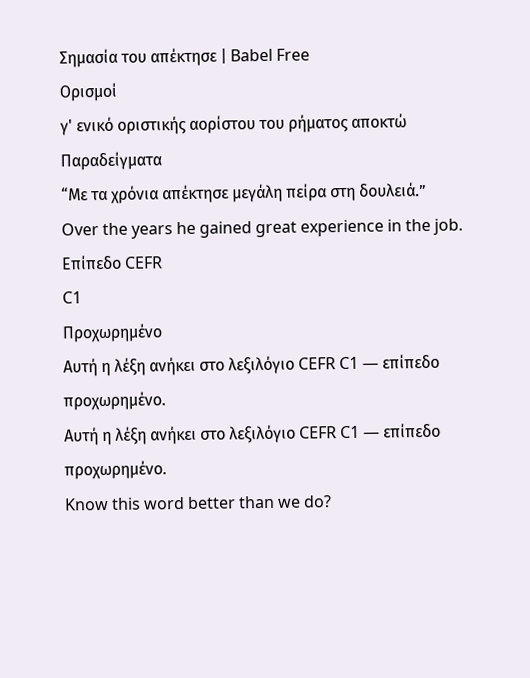Σημασία του απέκτησε | Babel Free
Ορισμοί
γ' ενικό οριστικής αορίστου του ρήματος αποκτώ
Παραδείγματα
“Με τα χρόνια απέκτησε μεγάλη πείρα στη δουλειά.”
Over the years he gained great experience in the job.
Επίπεδο CEFR
C1
Προχωρημένο
Αυτή η λέξη ανήκει στο λεξιλόγιο CEFR C1 — επίπεδο προχωρημένο.
Αυτή η λέξη ανήκει στο λεξιλόγιο CEFR C1 — επίπεδο προχωρημένο.
Know this word better than we do?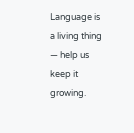Language is a living thing — help us keep it growing.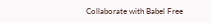Collaborate with Babel Free